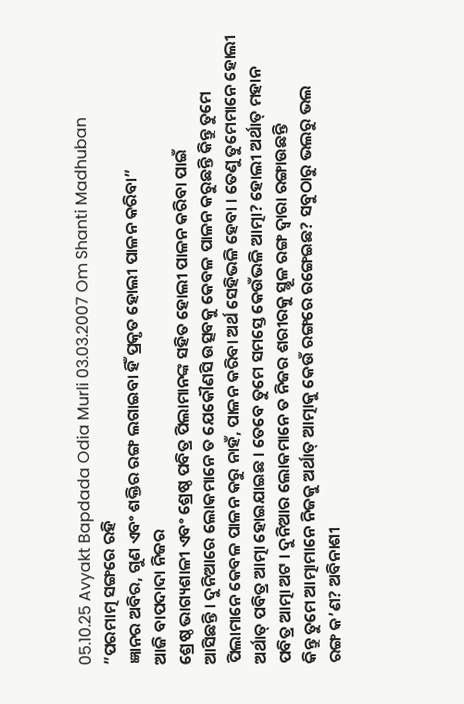05.10.25 Avyakt Bapdada Odia Murli 03.03.2007 Om Shanti Madhuban
”ପରମାତ୍ମ ସଙ୍ଗରେ ରହି
ଜ୍ଞାନର ଅବିର, ଗୁଣ ଏବଂ ଶକ୍ତିର ରଙ୍ଗ ଲଗାଇବା ହିଁ ପ୍ରକୃତ ହୋଲୀ ପାଳନ କରିବା”
ଆଜି ବାପଦାଦା ନିଜର
ଶ୍ରେଷ୍ଠ ଭାଗ୍ୟଶାଳୀ ଏବଂ ଶ୍ରେଷ୍ଠ ପବିତ୍ର ପିଲାମାନଙ୍କ ସହିତ ହୋଲୀ ପାଳନ କରିବା ପାଇଁ
ଆସିଛନ୍ତି । ଦୁନିଆରେ ଲୋକମାନେ ତ ଯେକୌଣସି ଉତ୍ସବକୁ କେବଳ ପାଳନ କରୁଛନ୍ତି କିନ୍ତୁ ତୁମେ
ପିଲାମାନେ କେବଳ ପାଳନ କରୁ ନାହଁ, ପାଳନ କରିବା ଅର୍ଥ ସେହିଭଳି ହେବା । ତେଣୁ ତୁମେମାନେ ହୋଲୀ
ଅର୍ଥାତ୍ ପବିତ୍ର ଆତ୍ମା ହୋଇଯାଇଛ । ତେବେ ତୁମେ ସମସ୍ତେ କେଉଁଭଳି ଆତ୍ମା? ହୋଲୀ ଅର୍ଥାତ୍ ମହାନ
ପବିତ୍ର ଆତ୍ମା ଅଟ । ଦୁନିଆର ଲୋକମାନେ ତ ନିଜର ଶରୀରକୁ ସ୍ଥୂଳ ରଙ୍ଗ ଦ୍ୱାରା ରଙ୍ଗାଉଛନ୍ତି
କିନ୍ତୁ ତୁମେ ଆତ୍ମାମାନେ ନିଜକୁ ଅର୍ଥାତ୍ ଆତ୍ମାକୁ କେଉଁ ରଙ୍ଗରେ ରଙ୍ଗେଇଛ? ସବୁଠାରୁ ଭଲରୁ ଭଲ
ରଙ୍ଗ କ’ଣ? ଅବିନାଶୀ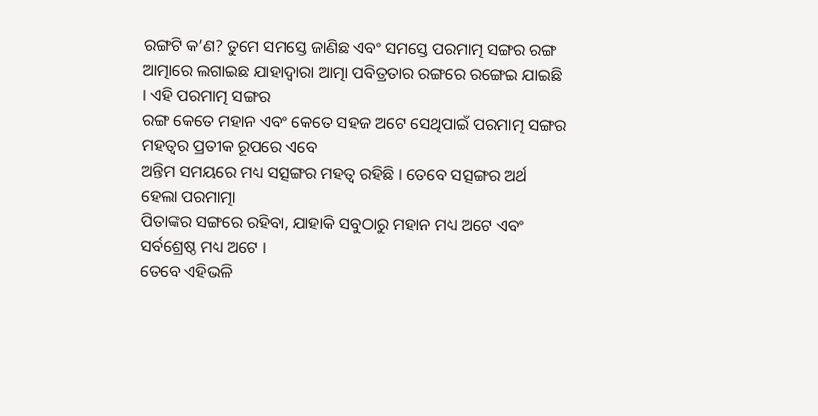ରଙ୍ଗଟି କ’ଣ? ତୁମେ ସମସ୍ତେ ଜାଣିଛ ଏବଂ ସମସ୍ତେ ପରମାତ୍ମ ସଙ୍ଗର ରଙ୍ଗ
ଆତ୍ମାରେ ଲଗାଇଛ ଯାହାଦ୍ୱାରା ଆତ୍ମା ପବିତ୍ରତାର ରଙ୍ଗରେ ରଙ୍ଗେଇ ଯାଇଛି । ଏହି ପରମାତ୍ମ ସଙ୍ଗର
ରଙ୍ଗ କେତେ ମହାନ ଏବଂ କେତେ ସହଜ ଅଟେ ସେଥିପାଇଁ ପରମାତ୍ମ ସଙ୍ଗର ମହତ୍ୱର ପ୍ରତୀକ ରୂପରେ ଏବେ
ଅନ୍ତିମ ସମୟରେ ମଧ୍ୟ ସତ୍ସଙ୍ଗର ମହତ୍ୱ ରହିଛି । ତେବେ ସତ୍ସଙ୍ଗର ଅର୍ଥ ହେଲା ପରମାତ୍ମା
ପିତାଙ୍କର ସଙ୍ଗରେ ରହିବା, ଯାହାକି ସବୁଠାରୁ ମହାନ ମଧ୍ୟ ଅଟେ ଏବଂ ସର୍ବଶ୍ରେଷ୍ଠ ମଧ୍ୟ ଅଟେ ।
ତେବେ ଏହିଭଳି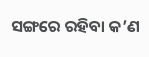ସଙ୍ଗରେ ରହିବା କ’ଣ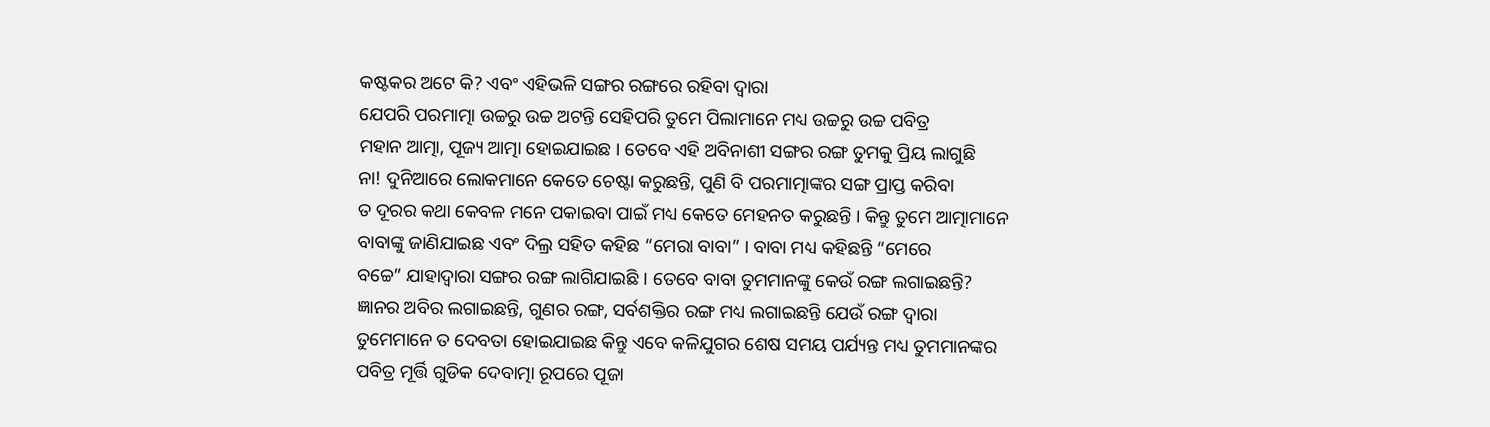କଷ୍ଟକର ଅଟେ କି? ଏବଂ ଏହିଭଳି ସଙ୍ଗର ରଙ୍ଗରେ ରହିବା ଦ୍ୱାରା
ଯେପରି ପରମାତ୍ମା ଉଚ୍ଚରୁ ଉଚ୍ଚ ଅଟନ୍ତି ସେହିପରି ତୁମେ ପିଲାମାନେ ମଧ୍ୟ ଉଚ୍ଚରୁ ଉଚ୍ଚ ପବିତ୍ର
ମହାନ ଆତ୍ମା, ପୂଜ୍ୟ ଆତ୍ମା ହୋଇଯାଇଛ । ତେବେ ଏହି ଅବିନାଶୀ ସଙ୍ଗର ରଙ୍ଗ ତୁମକୁ ପ୍ରିୟ ଲାଗୁଛି
ନା! ଦୁନିଆରେ ଲୋକମାନେ କେତେ ଚେଷ୍ଟା କରୁଛନ୍ତି, ପୁଣି ବି ପରମାତ୍ମାଙ୍କର ସଙ୍ଗ ପ୍ରାପ୍ତ କରିବା
ତ ଦୂରର କଥା କେବଳ ମନେ ପକାଇବା ପାଇଁ ମଧ୍ୟ କେତେ ମେହନତ କରୁଛନ୍ତି । କିନ୍ତୁ ତୁମେ ଆତ୍ମାମାନେ
ବାବାଙ୍କୁ ଜାଣିଯାଇଛ ଏବଂ ଦିଲ୍ର ସହିତ କହିଛ “ମେରା ବାବା” । ବାବା ମଧ୍ୟ କହିଛନ୍ତି “ମେରେ
ବଚ୍ଚେ” ଯାହାଦ୍ୱାରା ସଙ୍ଗର ରଙ୍ଗ ଲାଗିଯାଇଛି । ତେବେ ବାବା ତୁମମାନଙ୍କୁ କେଉଁ ରଙ୍ଗ ଲଗାଇଛନ୍ତି?
ଜ୍ଞାନର ଅବିର ଲଗାଇଛନ୍ତି, ଗୁଣର ରଙ୍ଗ, ସର୍ବଶକ୍ତିର ରଙ୍ଗ ମଧ୍ୟ ଲଗାଇଛନ୍ତି ଯେଉଁ ରଙ୍ଗ ଦ୍ୱାରା
ତୁମେମାନେ ତ ଦେବତା ହୋଇଯାଇଛ କିନ୍ତୁ ଏବେ କଳିଯୁଗର ଶେଷ ସମୟ ପର୍ଯ୍ୟନ୍ତ ମଧ୍ୟ ତୁମମାନଙ୍କର
ପବିତ୍ର ମୂର୍ତ୍ତି ଗୁଡିକ ଦେବାତ୍ମା ରୂପରେ ପୂଜା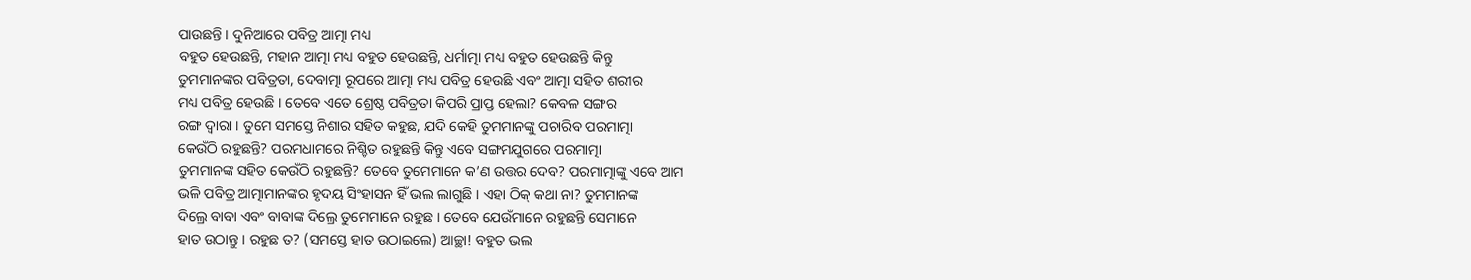ପାଉଛନ୍ତି । ଦୁନିଆରେ ପବିତ୍ର ଆତ୍ମା ମଧ୍ୟ
ବହୁତ ହେଉଛନ୍ତି, ମହାନ ଆତ୍ମା ମଧ୍ୟ ବହୁତ ହେଉଛନ୍ତି, ଧର୍ମାତ୍ମା ମଧ୍ୟ ବହୁତ ହେଉଛନ୍ତି କିନ୍ତୁ
ତୁମମାନଙ୍କର ପବିତ୍ରତା, ଦେବାତ୍ମା ରୂପରେ ଆତ୍ମା ମଧ୍ୟ ପବିତ୍ର ହେଉଛି ଏବଂ ଆତ୍ମା ସହିତ ଶରୀର
ମଧ୍ୟ ପବିତ୍ର ହେଉଛି । ତେବେ ଏତେ ଶ୍ରେଷ୍ଠ ପବିତ୍ରତା କିପରି ପ୍ରାପ୍ତ ହେଲା? କେବଳ ସଙ୍ଗର
ରଙ୍ଗ ଦ୍ୱାରା । ତୁମେ ସମସ୍ତେ ନିଶାର ସହିତ କହୁଛ, ଯଦି କେହି ତୁମମାନଙ୍କୁ ପଚାରିବ ପରମାତ୍ମା
କେଉଁଠି ରହୁଛନ୍ତି? ପରମଧାମରେ ନିଶ୍ଚିତ ରହୁଛନ୍ତି କିନ୍ତୁ ଏବେ ସଙ୍ଗମଯୁଗରେ ପରମାତ୍ମା
ତୁମମାନଙ୍କ ସହିତ କେଉଁଠି ରହୁଛନ୍ତି? ତେବେ ତୁମେମାନେ କ’ଣ ଉତ୍ତର ଦେବ? ପରମାତ୍ମାଙ୍କୁ ଏବେ ଆମ
ଭଳି ପବିତ୍ର ଆତ୍ମାମାନଙ୍କର ହୃଦୟ ସିଂହାସନ ହିଁ ଭଲ ଲାଗୁଛି । ଏହା ଠିକ୍ କଥା ନା? ତୁମମାନଙ୍କ
ଦିଲ୍ରେ ବାବା ଏବଂ ବାବାଙ୍କ ଦିଲ୍ରେ ତୁମେମାନେ ରହୁଛ । ତେବେ ଯେଉଁମାନେ ରହୁଛନ୍ତି ସେମାନେ
ହାତ ଉଠାନ୍ତୁ । ରହୁଛ ତ? (ସମସ୍ତେ ହାତ ଉଠାଇଲେ) ଆଚ୍ଛା! ବହୁତ ଭଲ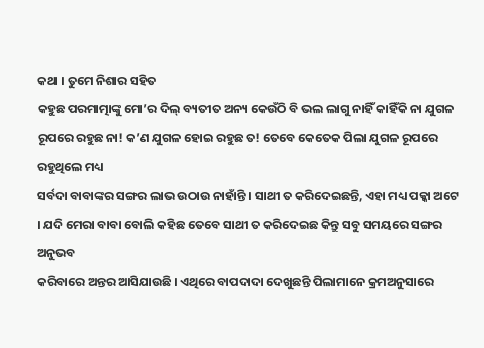କଥା । ତୁମେ ନିଶାର ସହିତ
କହୁଛ ପରମାତ୍ମାଙ୍କୁ ମୋ’ର ଦିଲ୍ ବ୍ୟତୀତ ଅନ୍ୟ କେଉଁଠି ବି ଭଲ ଲାଗୁ ନାହିଁ କାହିଁକି ନା ଯୁଗଳ
ରୂପରେ ରହୁଛ ନା! କ’ଣ ଯୁଗଳ ହୋଇ ରହୁଛ ତ! ତେବେ କେତେକ ପିଲା ଯୁଗଳ ରୂପରେ ରହୁଥିଲେ ମଧ୍ୟ
ସର୍ବଦା ବାବାଙ୍କର ସଙ୍ଗର ଲାଭ ଉଠାଉ ନାହାଁନ୍ତି । ସାଥୀ ତ କରିଦେଇଛନ୍ତି, ଏହା ମଧ୍ୟ ପକ୍କା ଅଟେ
। ଯଦି ମେରା ବାବା ବୋଲି କହିଛ ତେବେ ସାଥୀ ତ କରିଦେଇଛ କିନ୍ତୁ ସବୁ ସମୟରେ ସଙ୍ଗର ଅନୁଭବ
କରିବାରେ ଅନ୍ତର ଆସିଯାଉଛି । ଏଥିରେ ବାପଦାଦା ଦେଖୁଛନ୍ତି ପିଲାମାନେ କ୍ରମଅନୁସାରେ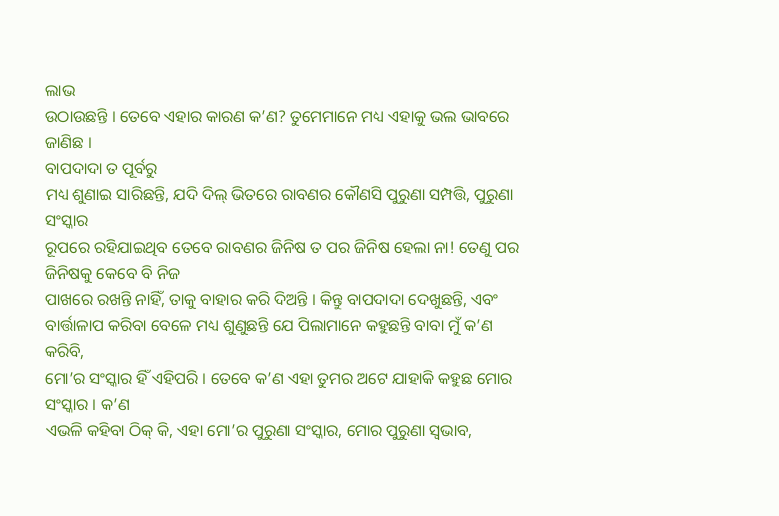ଲାଭ
ଉଠାଉଛନ୍ତି । ତେବେ ଏହାର କାରଣ କ’ଣ? ତୁମେମାନେ ମଧ୍ୟ ଏହାକୁ ଭଲ ଭାବରେ ଜାଣିଛ ।
ବାପଦାଦା ତ ପୂର୍ବରୁ
ମଧ୍ୟ ଶୁଣାଇ ସାରିଛନ୍ତି, ଯଦି ଦିଲ୍ ଭିତରେ ରାବଣର କୌଣସି ପୁରୁଣା ସମ୍ପତ୍ତି, ପୁରୁଣା ସଂସ୍କାର
ରୂପରେ ରହିଯାଇଥିବ ତେବେ ରାବଣର ଜିନିଷ ତ ପର ଜିନିଷ ହେଲା ନା! ତେଣୁ ପର ଜିନିଷକୁ କେବେ ବି ନିଜ
ପାଖରେ ରଖନ୍ତି ନାହିଁ, ତାକୁ ବାହାର କରି ଦିଅନ୍ତି । କିନ୍ତୁ ବାପଦାଦା ଦେଖୁଛନ୍ତି, ଏବଂ
ବାର୍ତ୍ତାଳାପ କରିବା ବେଳେ ମଧ୍ୟ ଶୁଣୁଛନ୍ତି ଯେ ପିଲାମାନେ କହୁଛନ୍ତି ବାବା ମୁଁ କ’ଣ କରିବି,
ମୋ’ର ସଂସ୍କାର ହିଁ ଏହିପରି । ତେବେ କ’ଣ ଏହା ତୁମର ଅଟେ ଯାହାକି କହୁଛ ମୋର ସଂସ୍କାର । କ’ଣ
ଏଭଳି କହିବା ଠିକ୍ କି, ଏହା ମୋ’ର ପୁରୁଣା ସଂସ୍କାର, ମୋର ପୁରୁଣା ସ୍ୱଭାବ,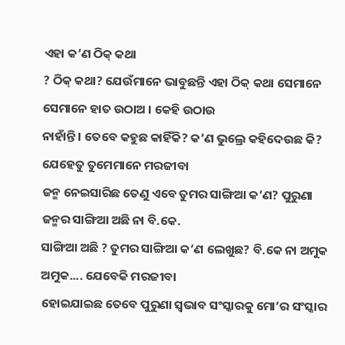ଏହା କ’ଣ ଠିକ୍ କଥା
? ଠିକ୍ କଥା? ଯେଉଁମାନେ ଭାବୁଛନ୍ତି ଏହା ଠିକ୍ କଥା ସେମାନେ ସେମାନେ ହାତ ଉଠାଅ । କେହି ଉଠାଉ
ନାହାଁନ୍ତି । ତେବେ କହୁଛ କାହିଁକି? କ’ଣ ଭୁଲ୍ରେ କହିଦେଉଛ କି? ଯେହେତୁ ତୁମେମାନେ ମରଜୀବା
ଜନ୍ମ ନେଇସାରିଛ ତେଣୁ ଏବେ ତୁମର ସାଙ୍ଗିଆ କ’ଣ? ପୁରୁଣା ଜନ୍ମର ସାଙ୍ଗିଆ ଅଛି ନା ବି.କେ.
ସାଙ୍ଗିଆ ଅଛି ? ତୁମର ସାଙ୍ଗିଆ କ’ଣ ଲେଖୁଛ? ବି.କେ ନା ଅମୁକ ଅମୁକ.... ଯେବେକି ମରଜୀବା
ହୋଇଯାଇଛ ତେବେ ପୁରୁଣା ସ୍ୱଭାବ ସଂସ୍କାରକୁ ମୋ’ର ସଂସ୍କାର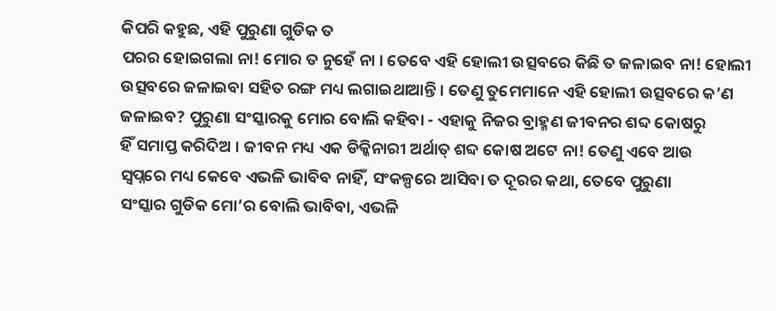କିପରି କହୁଛ, ଏହି ପୁରୁଣା ଗୁଡିକ ତ
ପରର ହୋଇଗଲା ନା! ମୋର ତ ନୁହେଁ ନା । ତେବେ ଏହି ହୋଲୀ ଉତ୍ସବରେ କିଛି ତ ଜଳାଇବ ନା! ହୋଲୀ
ଉତ୍ସବରେ ଜଳାଇବା ସହିତ ରଙ୍ଗ ମଧ୍ୟ ଲଗାଇଥାଆନ୍ତି । ତେଣୁ ତୁମେମାନେ ଏହି ହୋଲୀ ଉତ୍ସବରେ କ’ଣ
ଜଳାଇବ? ପୁରୁଣା ସଂସ୍କାରକୁ ମୋର ବୋଲି କହିବା - ଏହାକୁ ନିଜର ବ୍ରାହ୍ମଣ ଜୀବନର ଶବ୍ଦ କୋଷରୁ
ହିଁ ସମାପ୍ତ କରିଦିଅ । ଜୀବନ ମଧ୍ୟ ଏକ ଡିକ୍କିନାରୀ ଅର୍ଥାତ୍ ଶବ୍ଦ କୋଷ ଅଟେ ନା! ତେଣୁ ଏବେ ଆଉ
ସ୍ୱପ୍ନରେ ମଧ୍ୟ କେବେ ଏଭଳି ଭାବିବ ନାହିଁ, ସଂକଳ୍ପରେ ଆସିବା ତ ଦୂରର କଥା, ତେବେ ପୁରୁଣା
ସଂସ୍କାର ଗୁଡିକ ମୋ’ର ବୋଲି ଭାବିବା, ଏଭଳି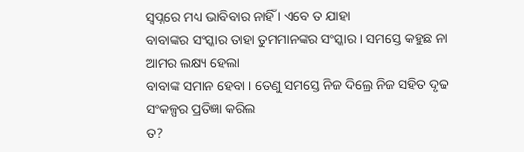ସ୍ୱପ୍ନରେ ମଧ୍ୟ ଭାବିବାର ନାହିଁ । ଏବେ ତ ଯାହା
ବାବାଙ୍କର ସଂସ୍କାର ତାହା ତୁମମାନଙ୍କର ସଂସ୍କାର । ସମସ୍ତେ କହୁଛ ନା ଆମର ଲକ୍ଷ୍ୟ ହେଲା
ବାବାଙ୍କ ସମାନ ହେବା । ତେଣୁ ସମସ୍ତେ ନିଜ ଦିଲ୍ରେ ନିଜ ସହିତ ଦୃଢ ସଂକଳ୍ପର ପ୍ରତିଜ୍ଞା କରିଲ
ତ?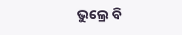ଭୁଲ୍ରେ ବି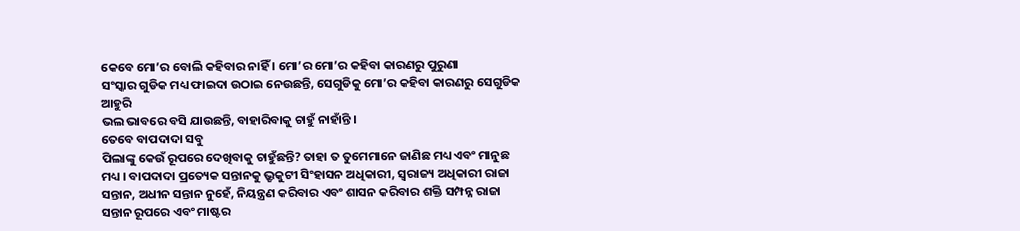କେବେ ମୋ’ର ବୋଲି କହିବାର ନାହିଁ । ମୋ’ର ମୋ’ର କହିବା କାରଣରୁ ପୁରୁଣା
ସଂସ୍କାର ଗୁଡିକ ମଧ୍ୟ ଫାଇଦା ଉଠାଇ ନେଉଛନ୍ତି, ସେଗୁଡିକୁ ମୋ’ର କହିବା କାରଣରୁ ସେଗୁଡିକ ଆହୁରି
ଭଲ ଭାବରେ ବସି ଯାଉଛନ୍ତି, ବାହାରିବାକୁ ଚାହୁଁ ନାହାଁନ୍ତି ।
ତେବେ ବାପଦାଦା ସବୁ
ପିଲାଙ୍କୁ କେଉଁ ରୂପରେ ଦେଖିବାକୁ ଚାହୁଁଛନ୍ତି? ତାହା ତ ତୁମେମାନେ ଜାଣିଛ ମଧ୍ୟ ଏବଂ ମାନୁଛ
ମଧ୍ୟ । ବାପଦାଦା ପ୍ରତ୍ୟେକ ସନ୍ତାନକୁ ଭ୍ରୃକୁଟୀ ସିଂହାସନ ଅଧିକାରୀ, ସ୍ୱରାଜ୍ୟ ଅଧିକାରୀ ରାଜା
ସନ୍ତାନ, ଅଧୀନ ସନ୍ତାନ ନୁହେଁ, ନିୟନ୍ତ୍ରଣ କରିବାର ଏବଂ ଶାସନ କରିବାର ଶକ୍ତି ସମ୍ପନ୍ନ ରାଜା
ସନ୍ତାନ ରୂପରେ ଏବଂ ମାଷ୍ଟର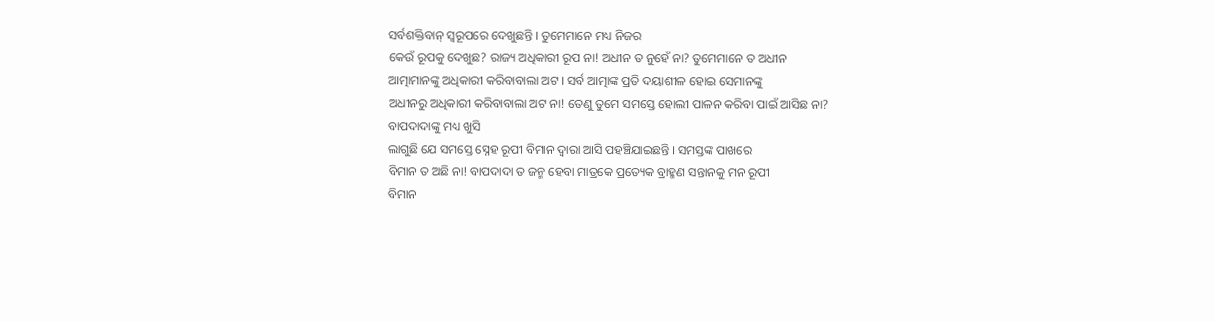ସର୍ବଶକ୍ତିବାନ୍ ସ୍ୱରୂପରେ ଦେଖୁଛନ୍ତି । ତୁମେମାନେ ମଧ୍ୟ ନିଜର
କେଉଁ ରୂପକୁ ଦେଖୁଛ? ରାଜ୍ୟ ଅଧିକାରୀ ରୂପ ନା! ଅଧୀନ ତ ନୁହେଁ ନା? ତୁମେମାନେ ତ ଅଧୀନ
ଆତ୍ମାମାନଙ୍କୁ ଅଧିକାରୀ କରିବାବାଲା ଅଟ । ସର୍ବ ଆତ୍ମାଙ୍କ ପ୍ରତି ଦୟାଶୀଳ ହୋଇ ସେମାନଙ୍କୁ
ଅଧୀନରୁ ଅଧିକାରୀ କରିବାବାଲା ଅଟ ନା! ତେଣୁ ତୁମେ ସମସ୍ତେ ହୋଲୀ ପାଳନ କରିବା ପାଇଁ ଆସିଛ ନା?
ବାପଦାଦାଙ୍କୁ ମଧ୍ୟ ଖୁସି
ଲାଗୁଛି ଯେ ସମସ୍ତେ ସ୍ନେହ ରୂପୀ ବିମାନ ଦ୍ୱାରା ଆସି ପହଞ୍ଚିଯାଇଛନ୍ତି । ସମସ୍ତଙ୍କ ପାଖରେ
ବିମାନ ତ ଅଛି ନା! ବାପଦାଦା ତ ଜନ୍ମ ହେବା ମାତ୍ରକେ ପ୍ରତ୍ୟେକ ବ୍ରାହ୍ମଣ ସନ୍ତାନକୁ ମନ ରୂପୀ
ବିମାନ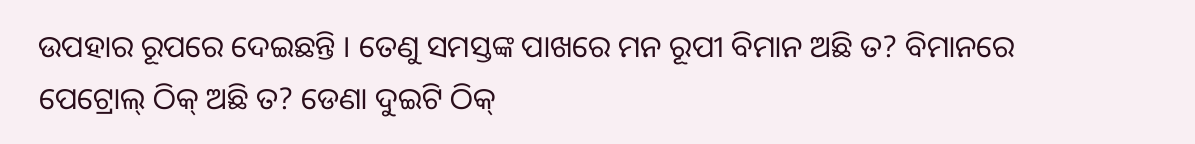ଉପହାର ରୂପରେ ଦେଇଛନ୍ତି । ତେଣୁ ସମସ୍ତଙ୍କ ପାଖରେ ମନ ରୂପୀ ବିମାନ ଅଛି ତ? ବିମାନରେ
ପେଟ୍ରୋଲ୍ ଠିକ୍ ଅଛି ତ? ଡେଣା ଦୁଇଟି ଠିକ୍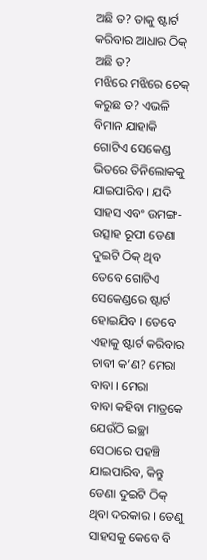ଅଛି ତ? ତାକୁ ଷ୍ଟାର୍ଟ କରିବାର ଆଧାର ଠିକ୍ ଅଛି ତ?
ମଝିରେ ମଝିରେ ଚେକ୍ କରୁଛ ତ? ଏଭଳି ବିମାନ ଯାହାକି ଗୋଟିଏ ସେକେଣ୍ଡ ଭିତରେ ତିନିଲୋକକୁ
ଯାଇପାରିବ । ଯଦି ସାହସ ଏବଂ ଉମଙ୍ଗ-ଉତ୍ସାହ ରୂପୀ ଡେଣା ଦୁଇଟି ଠିକ୍ ଥିବ ତେବେ ଗୋଟିଏ
ସେକେଣ୍ଡରେ ଷ୍ଟାର୍ଟ ହୋଇଯିବ । ତେବେ ଏହାକୁ ଷ୍ଟାର୍ଟ କରିବାର ଚାବୀ କ’ଣ? ମେରା ବାବା । ମେରା
ବାବା କହିବା ମାତ୍ରକେ ଯେଉଁଠି ଇଚ୍ଛା ସେଠାରେ ପହଞ୍ଚି ଯାଇପାରିବ, କିନ୍ତୁ ଡେଣା ଦୁଇଟି ଠିକ୍
ଥିବା ଦରକାର । ତେଣୁ ସାହସକୁ କେବେ ବି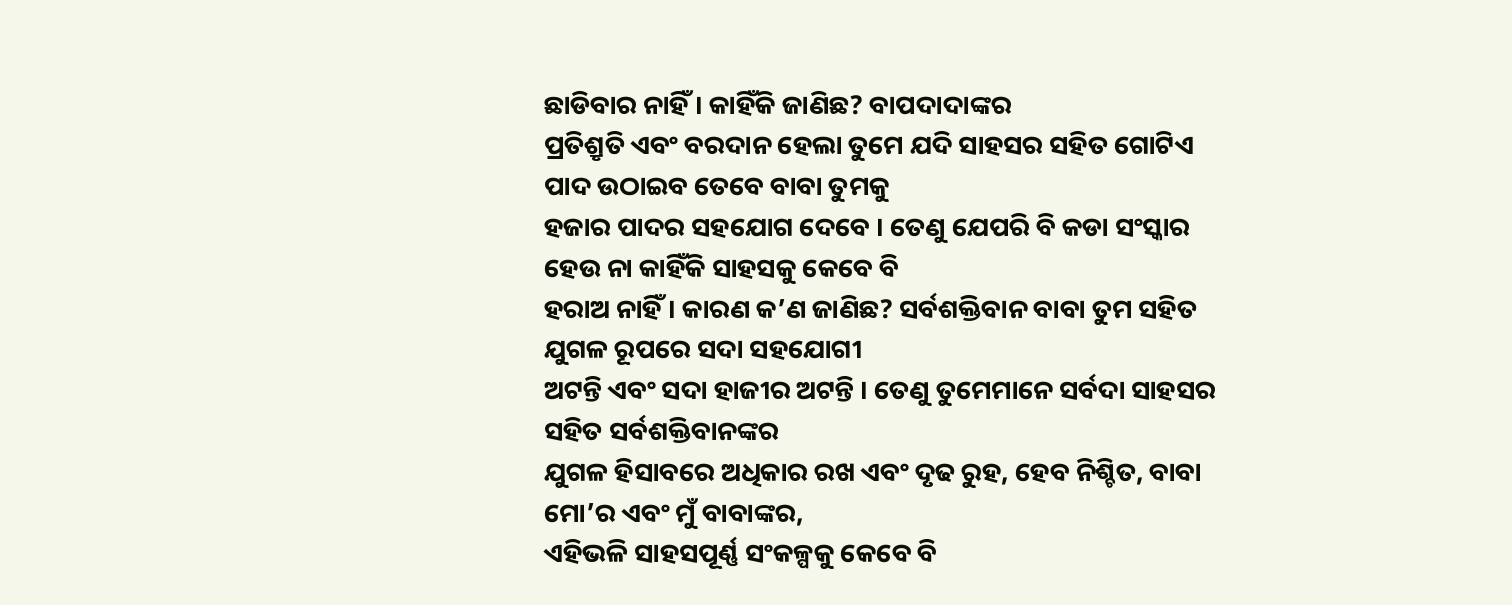ଛାଡିବାର ନାହିଁ । କାହିଁକି ଜାଣିଛ? ବାପଦାଦାଙ୍କର
ପ୍ରତିଶ୍ରୃତି ଏବଂ ବରଦାନ ହେଲା ତୁମେ ଯଦି ସାହସର ସହିତ ଗୋଟିଏ ପାଦ ଉଠାଇବ ତେବେ ବାବା ତୁମକୁ
ହଜାର ପାଦର ସହଯୋଗ ଦେବେ । ତେଣୁ ଯେପରି ବି କଡା ସଂସ୍କାର ହେଉ ନା କାହିଁକି ସାହସକୁ କେବେ ବି
ହରାଅ ନାହିଁ । କାରଣ କ’ଣ ଜାଣିଛ? ସର୍ବଶକ୍ତିବାନ ବାବା ତୁମ ସହିତ ଯୁଗଳ ରୂପରେ ସଦା ସହଯୋଗୀ
ଅଟନ୍ତି ଏବଂ ସଦା ହାଜୀର ଅଟନ୍ତି । ତେଣୁ ତୁମେମାନେ ସର୍ବଦା ସାହସର ସହିତ ସର୍ବଶକ୍ତିବାନଙ୍କର
ଯୁଗଳ ହିସାବରେ ଅଧିକାର ରଖ ଏବଂ ଦୃଢ ରୁହ, ହେବ ନିଶ୍ଚିତ, ବାବା ମୋ’ର ଏବଂ ମୁଁ ବାବାଙ୍କର,
ଏହିଭଳି ସାହସପୂର୍ଣ୍ଣ ସଂକଳ୍ପକୁ କେବେ ବି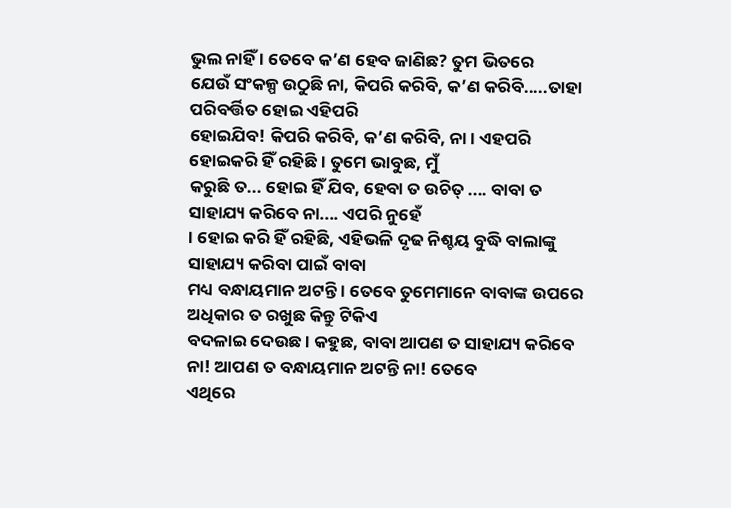ଭୁଲ ନାହିଁ । ତେବେ କ’ଣ ହେବ ଜାଣିଛ? ତୁମ ଭିତରେ
ଯେଉଁ ସଂକଳ୍ପ ଉଠୁଛି ନା, କିପରି କରିବି, କ’ଣ କରିବି.....ତାହା ପରିବର୍ତ୍ତିତ ହୋଇ ଏହିପରି
ହୋଇଯିବ! କିପରି କରିବି, କ’ଣ କରିବି, ନା । ଏହପରି ହୋଇକରି ହିଁ ରହିଛି । ତୁମେ ଭାବୁଛ, ମୁଁ
କରୁଛି ତ... ହୋଇ ହିଁ ଯିବ, ହେବା ତ ଉଚିତ୍ .... ବାବା ତ ସାହାଯ୍ୟ କରିବେ ନା.... ଏପରି ନୁହେଁ
। ହୋଇ କରି ହିଁ ରହିଛି, ଏହିଭଳି ଦୃଢ ନିଶ୍ଚୟ ବୁଦ୍ଧି ବାଲାଙ୍କୁ ସାହାଯ୍ୟ କରିବା ପାଇଁ ବାବା
ମଧ୍ୟ ବନ୍ଧାୟମାନ ଅଟନ୍ତି । ତେବେ ତୁମେମାନେ ବାବାଙ୍କ ଉପରେ ଅଧିକାର ତ ରଖୁଛ କିନ୍ତୁ ଟିକିଏ
ବଦଳାଇ ଦେଉଛ । କହୁଛ, ବାବା ଆପଣ ତ ସାହାଯ୍ୟ କରିବେ ନା! ଆପଣ ତ ବନ୍ଧାୟମାନ ଅଟନ୍ତି ନା! ତେବେ
ଏଥିରେ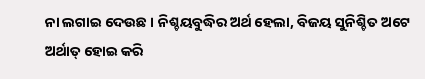ନା ଲଗାଇ ଦେଉଛ । ନିଶ୍ଚୟବୁଦ୍ଧିର ଅର୍ଥ ହେଲା, ବିଜୟ ସୁନିଶ୍ଚିତ ଅଟେ ଅର୍ଥାତ୍ ହୋଇ କରି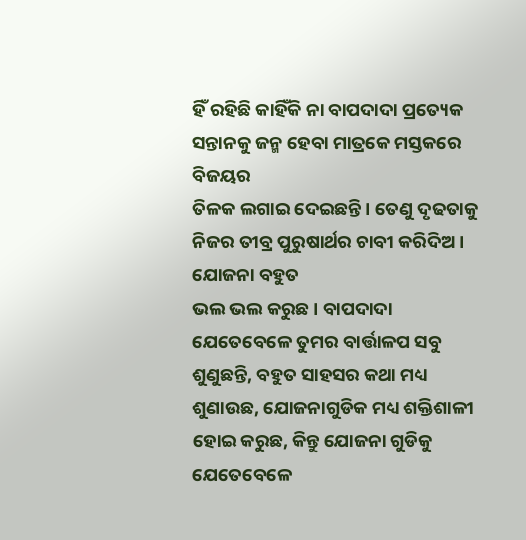ହିଁ ରହିଛି କାହିଁକି ନା ବାପଦାଦା ପ୍ରତ୍ୟେକ ସନ୍ତାନକୁ ଜନ୍ମ ହେବା ମାତ୍ରକେ ମସ୍ତକରେ ବିଜୟର
ତିଳକ ଲଗାଇ ଦେଇଛନ୍ତି । ତେଣୁ ଦୃଢତାକୁ ନିଜର ତୀବ୍ର ପୁରୁଷାର୍ଥର ଚାବୀ କରିଦିଅ । ଯୋଜନା ବହୁତ
ଭଲ ଭଲ କରୁଛ । ବାପଦାଦା ଯେତେବେଳେ ତୁମର ବାର୍ତ୍ତାଳପ ସବୁ ଶୁଣୁଛନ୍ତି, ବହୁତ ସାହସର କଥା ମଧ୍ୟ
ଶୁଣାଉଛ, ଯୋଜନାଗୁଡିକ ମଧ୍ୟ ଶକ୍ତିଶାଳୀ ହୋଇ କରୁଛ, କିନ୍ତୁ ଯୋଜନା ଗୁଡିକୁ ଯେତେବେଳେ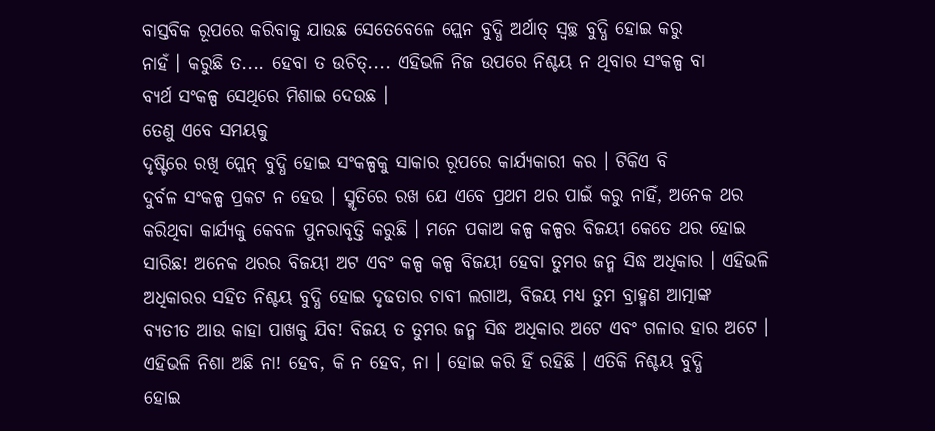ବାସ୍ତବିକ ରୂପରେ କରିବାକୁ ଯାଉଛ ସେତେବେଳେ ପ୍ଲେନ ବୁଦ୍ଧି ଅର୍ଥାତ୍ ସ୍ୱଚ୍ଛ ବୁଦ୍ଧି ହୋଇ କରୁ
ନାହଁ । କରୁଛି ତ.... ହେବା ତ ଉଚିତ୍.... ଏହିଭଳି ନିଜ ଉପରେ ନିଶ୍ଚୟ ନ ଥିବାର ସଂକଳ୍ପ ବା
ବ୍ୟର୍ଥ ସଂକଳ୍ପ ସେଥିରେ ମିଶାଇ ଦେଉଛ ।
ତେଣୁ ଏବେ ସମୟକୁ
ଦୃଷ୍ଟିରେ ରଖି ପ୍ଲେନ୍ ବୁଦ୍ଧି ହୋଇ ସଂକଳ୍ପକୁ ସାକାର ରୂପରେ କାର୍ଯ୍ୟକାରୀ କର । ଟିକିଏ ବି
ଦୁର୍ବଳ ସଂକଳ୍ପ ପ୍ରକଟ ନ ହେଉ । ସ୍ମୃତିରେ ରଖ ଯେ ଏବେ ପ୍ରଥମ ଥର ପାଇଁ କରୁ ନାହିଁ, ଅନେକ ଥର
କରିଥିବା କାର୍ଯ୍ୟକୁ କେବଳ ପୁନରାବୃତ୍ତି କରୁଛି । ମନେ ପକାଅ କଳ୍ପ କଳ୍ପର ବିଜୟୀ କେତେ ଥର ହୋଇ
ସାରିଛ! ଅନେକ ଥରର ବିଜୟୀ ଅଟ ଏବଂ କଳ୍ପ କଳ୍ପ ବିଜୟୀ ହେବା ତୁମର ଜନ୍ମ ସିଦ୍ଧ ଅଧିକାର । ଏହିଭଳି
ଅଧିକାରର ସହିତ ନିଶ୍ଚୟ ବୁଦ୍ଧି ହୋଇ ଦୃଢତାର ଚାବୀ ଲଗାଅ, ବିଜୟ ମଧ୍ୟ ତୁମ ବ୍ରାହ୍ମଣ ଆତ୍ମାଙ୍କ
ବ୍ୟତୀତ ଆଉ କାହା ପାଖକୁ ଯିବ! ବିଜୟ ତ ତୁମର ଜନ୍ମ ସିଦ୍ଧ ଅଧିକାର ଅଟେ ଏବଂ ଗଳାର ହାର ଅଟେ ।
ଏହିଭଳି ନିଶା ଅଛି ନା! ହେବ, କି ନ ହେବ, ନା । ହୋଇ କରି ହିଁ ରହିଛି । ଏତିକି ନିଶ୍ଚୟ ବୁଦ୍ଧି
ହୋଇ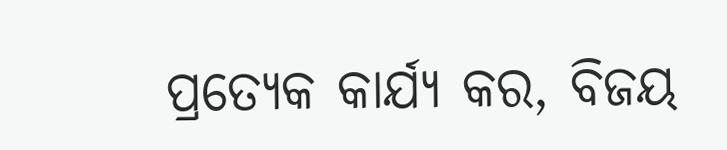ପ୍ରତ୍ୟେକ କାର୍ଯ୍ୟ କର, ବିଜୟ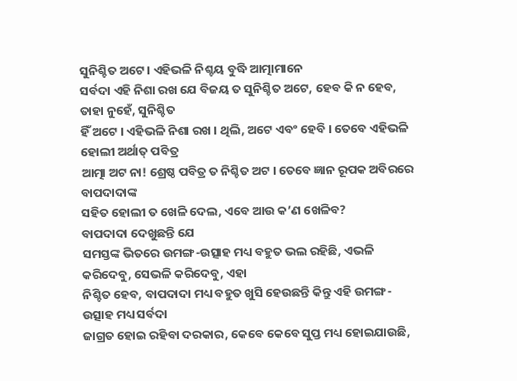ସୁନିଶ୍ଚିତ ଅଟେ । ଏହିଭଳି ନିଶ୍ଚୟ ବୁଦ୍ଧି ଆତ୍ମାମାନେ
ସର୍ବଦା ଏହି ନିଶା ରଖ ଯେ ବିଜୟ ତ ସୁନିଶ୍ଚିତ ଅଟେ, ହେବ କି ନ ହେବ, ତାହା ନୁହେଁ, ସୁନିଶ୍ଚିତ
ହିଁ ଅଟେ । ଏହିଭଳି ନିଶା ରଖ । ଥିଲି, ଅଟେ ଏବଂ ହେବି । ତେବେ ଏହିଭଳି ହୋଲୀ ଅର୍ଥାତ୍ ପବିତ୍ର
ଆତ୍ମା ଅଟ ନା! ଶ୍ରେଷ୍ଠ ପବିତ୍ର ତ ନିଶ୍ଚିତ ଅଟ । ତେବେ ଜ୍ଞାନ ରୂପକ ଅବିରରେ ବାପଦାଦାଙ୍କ
ସହିତ ହୋଲୀ ତ ଖେଳି ଦେଲ, ଏବେ ଆଉ କ’ଣ ଖେଳିବ?
ବାପଦାଦା ଦେଖୁଛନ୍ତି ଯେ
ସମସ୍ତଙ୍କ ଭିତରେ ଉମଙ୍ଗ-ଉତ୍ସାହ ମଧ୍ୟ ବହୁତ ଭଲ ରହିଛି, ଏଭଳି କରିଦେବୁ, ସେଭଳି କରିଦେବୁ, ଏହା
ନିଶ୍ଚିତ ହେବ, ବାପଦାଦା ମଧ୍ୟ ବହୁତ ଖୁସି ହେଉଛନ୍ତି କିନ୍ତୁ ଏହି ଉମଙ୍ଗ-ଉତ୍ସାହ ମଧ୍ୟ ସର୍ବଦା
ଜାଗ୍ରତ ହୋଇ ରହିବା ଦରକାର, କେବେ କେବେ ସୁପ୍ତ ମଧ୍ୟ ହୋଇଯାଉଛି,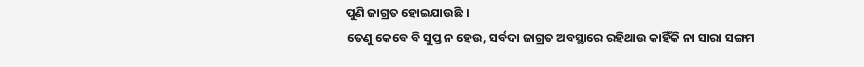ପୁଣି ଜାଗ୍ରତ ହୋଇଯାଉଛି ।
ତେଣୁ କେବେ ବି ସୁପ୍ତ ନ ହେଉ, ସର୍ବଦା ଜାଗ୍ରତ ଅବସ୍ଥାରେ ରହିଥାଉ କାହିଁକି ନା ସାରା ସଙ୍ଗମ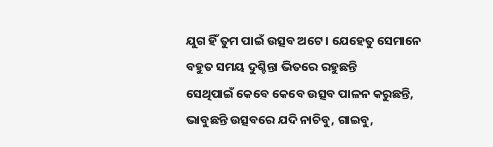ଯୁଗ ହିଁ ତୁମ ପାଇଁ ଉତ୍ସବ ଅଟେ । ଯେହେତୁ ସେମାନେ ବହୁତ ସମୟ ଦୁଶ୍ଚିନ୍ତା ଭିତରେ ରହୁଛନ୍ତି
ସେଥିପାଇଁ କେବେ କେବେ ଉତ୍ସବ ପାଳନ କରୁଛନ୍ତି, ଭାବୁଛନ୍ତି ଉତ୍ସବରେ ଯଦି ନାଚିବୁ, ଗାଇବୁ,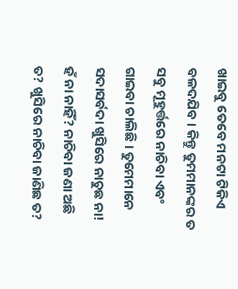ଖାଇବୁ ତେବେ ମନଟା ଟିକିଏ ବଳଦଯିବ । କିନ୍ତୁ ତୁମମାନଙ୍କର ତ ସବୁ ମୂହୁର୍ତ୍ତରେ ନାଚିବା ଏବଂ
ଗାଇବା ଚାଲିଛି । ତୁମେମାନେ ସଦାସର୍ବଦା ଖୁସିରେ ନାଚୁଛ ନା! ହଁ ନା ନାହିଁ? ନାଚିବା ଜଣା ଅଛି
ତ? ଖୁସିରେ ନାଚିବା ଜାଣିଛ ତ?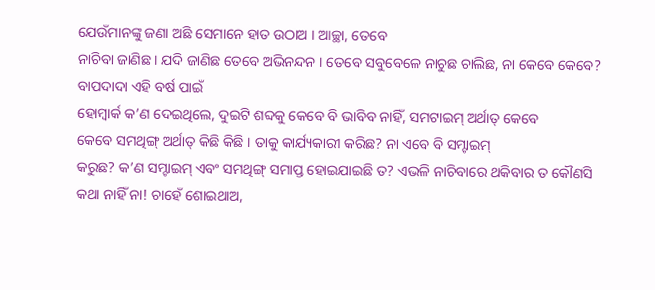ଯେଉଁମାନଙ୍କୁ ଜଣା ଅଛି ସେମାନେ ହାତ ଉଠାଅ । ଆଚ୍ଛା, ତେବେ
ନାଚିବା ଜାଣିଛ । ଯଦି ଜାଣିଛ ତେବେ ଅଭିନନ୍ଦନ । ତେବେ ସବୁବେଳେ ନାଚୁଛ ଚାଲିଛ, ନା କେବେ କେବେ?
ବାପଦାଦା ଏହି ବର୍ଷ ପାଇଁ
ହୋମ୍ୱାର୍କ କ’ଣ ଦେଇଥିଲେ, ଦୁଇଟି ଶବ୍ଦକୁ କେବେ ବି ଭାବିବ ନାହିଁ, ସମଟାଇମ୍ ଅର୍ଥାତ୍ କେବେ
କେବେ ସମଥିଙ୍ଗ୍ ଅର୍ଥାତ୍ କିଛି କିଛି । ତାକୁ କାର୍ଯ୍ୟକାରୀ କରିଛ? ନା ଏବେ ବି ସମ୍ଟାଇମ୍
କରୁଛ? କ’ଣ ସମ୍ଟାଇମ୍ ଏବଂ ସମଥିଙ୍ଗ୍ ସମାପ୍ତ ହୋଇଯାଇଛି ତ? ଏଭଳି ନାଚିବାରେ ଥକିବାର ତ କୌଣସି
କଥା ନାହିଁ ନା! ଚାହେଁ ଶୋଇଥାଅ,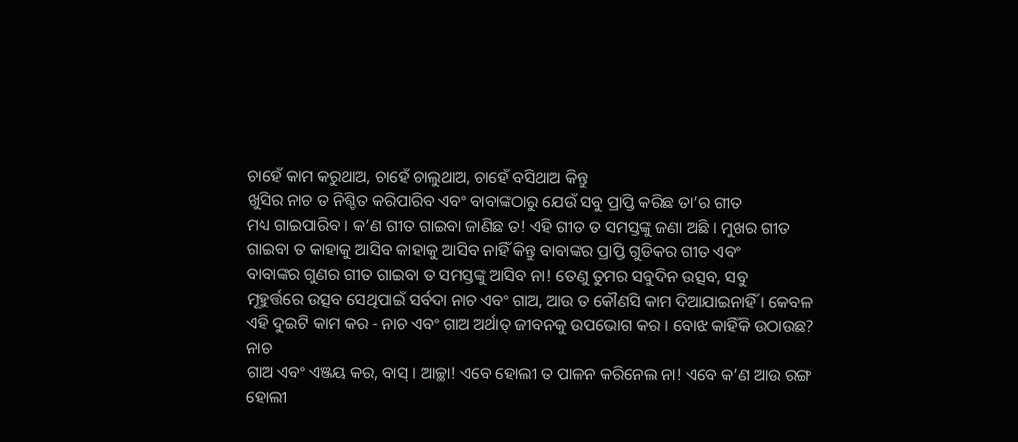ଚାହେଁ କାମ କରୁଥାଅ, ଚାହେଁ ଚାଲୁଥାଅ, ଚାହେଁ ବସିଥାଅ କିନ୍ତୁ
ଖୁସିର ନାଚ ତ ନିଶ୍ଚିତ କରିପାରିବ ଏବଂ ବାବାଙ୍କଠାରୁ ଯେଉଁ ସବୁ ପ୍ରାପ୍ତି କରିଛ ତା’ର ଗୀତ
ମଧ୍ୟ ଗାଇପାରିବ । କ’ଣ ଗୀତ ଗାଇବା ଜାଣିଛ ତ! ଏହି ଗୀତ ତ ସମସ୍ତଙ୍କୁ ଜଣା ଅଛି । ମୁଖର ଗୀତ
ଗାଇବା ତ କାହାକୁ ଆସିବ କାହାକୁ ଆସିବ ନାହିଁ କିନ୍ତୁ ବାବାଙ୍କର ପ୍ରାପ୍ତି ଗୁଡିକର ଗୀତ ଏବଂ
ବାବାଙ୍କର ଗୁଣର ଗୀତ ଗାଇବା ତ ସମସ୍ତଙ୍କୁ ଆସିବ ନା! ତେଣୁ ତୁମର ସବୁଦିନ ଉତ୍ସବ, ସବୁ
ମୂହୁର୍ତ୍ତରେ ଉତ୍ସବ ସେଥିପାଇଁ ସର୍ବଦା ନାଚ ଏବଂ ଗାଅ, ଆଉ ତ କୌଣସି କାମ ଦିଆଯାଇନାହିଁ । କେବଳ
ଏହି ଦୁଇଟି କାମ କର - ନାଚ ଏବଂ ଗାଅ ଅର୍ଥାତ୍ ଜୀବନକୁ ଉପଭୋଗ କର । ବୋଝ କାହିଁକି ଉଠାଉଛ? ନାଚ
ଗାଅ ଏବଂ ଏଞ୍ଜୟ କର, ବାସ୍ । ଆଚ୍ଛା! ଏବେ ହୋଲୀ ତ ପାଳନ କରିନେଲ ନା! ଏବେ କ’ଣ ଆଉ ରଙ୍ଗ ହୋଲୀ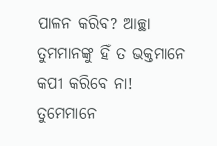ପାଳନ କରିବ? ଆଚ୍ଛା ତୁମମାନଙ୍କୁ ହିଁ ତ ଭକ୍ତମାନେ କପୀ କରିବେ ନା! ତୁମେମାନେ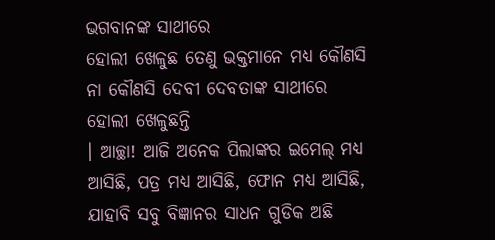ଭଗବାନଙ୍କ ସାଥୀରେ
ହୋଲୀ ଖେଳୁଛ ତେଣୁ ଭକ୍ତମାନେ ମଧ୍ୟ କୌଣସି ନା କୌଣସି ଦେବୀ ଦେବତାଙ୍କ ସାଥୀରେ ହୋଲୀ ଖେଳୁଛନ୍ତି
। ଆଚ୍ଛା! ଆଜି ଅନେକ ପିଲାଙ୍କର ଇମେଲ୍ ମଧ୍ୟ ଆସିଛି, ପତ୍ର ମଧ୍ୟ ଆସିଛି, ଫୋନ ମଧ୍ୟ ଆସିଛି,
ଯାହାବି ସବୁ ବିଜ୍ଞାନର ସାଧନ ଗୁଡିକ ଅଛି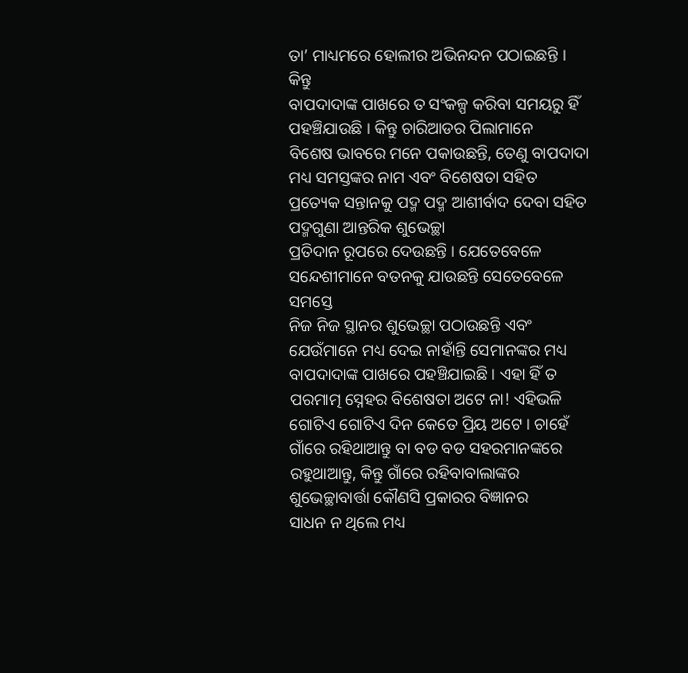ତା’ ମାଧ୍ୟମରେ ହୋଲୀର ଅଭିନନ୍ଦନ ପଠାଇଛନ୍ତି । କିନ୍ତୁ
ବାପଦାଦାଙ୍କ ପାଖରେ ତ ସଂକଳ୍ପ କରିବା ସମୟରୁ ହିଁ ପହଞ୍ଚିଯାଉଛି । କିନ୍ତୁ ଚାରିଆଡର ପିଲାମାନେ
ବିଶେଷ ଭାବରେ ମନେ ପକାଉଛନ୍ତି, ତେଣୁ ବାପଦାଦା ମଧ୍ୟ ସମସ୍ତଙ୍କର ନାମ ଏବଂ ବିଶେଷତା ସହିତ
ପ୍ରତ୍ୟେକ ସନ୍ତାନକୁ ପଦ୍ମ ପଦ୍ମ ଆଶୀର୍ବାଦ ଦେବା ସହିତ ପଦ୍ମଗୁଣା ଆନ୍ତରିକ ଶୁଭେଚ୍ଛା
ପ୍ରତିଦାନ ରୂପରେ ଦେଉଛନ୍ତି । ଯେତେବେଳେ ସନ୍ଦେଶୀମାନେ ବତନକୁ ଯାଉଛନ୍ତି ସେତେବେଳେ ସମସ୍ତେ
ନିଜ ନିଜ ସ୍ଥାନର ଶୁଭେଚ୍ଛା ପଠାଉଛନ୍ତି ଏବଂ ଯେଉଁମାନେ ମଧ୍ୟ ଦେଇ ନାହାଁନ୍ତି ସେମାନଙ୍କର ମଧ୍ୟ
ବାପଦାଦାଙ୍କ ପାଖରେ ପହଞ୍ଚିଯାଇଛି । ଏହା ହିଁ ତ ପରମାତ୍ମ ସ୍ନେହର ବିଶେଷତା ଅଟେ ନା! ଏହିଭଳି
ଗୋଟିଏ ଗୋଟିଏ ଦିନ କେତେ ପ୍ରିୟ ଅଟେ । ଚାହେଁ ଗାଁରେ ରହିଥାଆନ୍ତୁ ବା ବଡ ବଡ ସହରମାନଙ୍କରେ
ରହୁଥାଆନ୍ତୁ, କିନ୍ତୁ ଗାଁରେ ରହିବାବାଲାଙ୍କର ଶୁଭେଚ୍ଛାବାର୍ତ୍ତା କୌଣସି ପ୍ରକାରର ବିଜ୍ଞାନର
ସାଧନ ନ ଥିଲେ ମଧ୍ୟ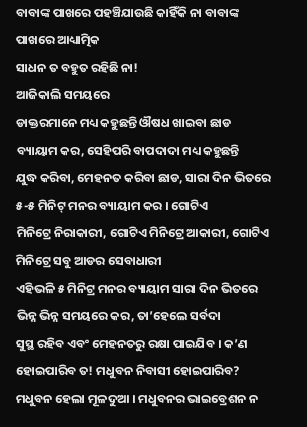ବାବାଙ୍କ ପାଖରେ ପହଞ୍ଚିଯାଉଛି କାହିଁକି ନା ବାବାଙ୍କ ପାଖରେ ଆଧ୍ୟାତ୍ମିକ
ସାଧନ ତ ବହୁତ ରହିଛି ନା!
ଆଜିକାଲି ସମୟରେ
ଡାକ୍ତରମାନେ ମଧ୍ୟ କହୁଛନ୍ତି ଔଷଧ ଖାଇବା ଛାଡ ବ୍ୟାୟାମ କର, ସେହିପରି ବାପଦାଦା ମଧ୍ୟ କହୁଛନ୍ତି
ଯୁଦ୍ଧ କରିବା, ମେହନତ କରିବା ଛାଡ, ସାରା ଦିନ ଭିତରେ ୫-୫ ମିନିଟ୍ ମନର ବ୍ୟାୟାମ କର । ଗୋଟିଏ
ମିନିଟ୍ରେ ନିରାକାରୀ, ଗୋଟିଏ ମିନିଟ୍ରେ ଆକାରୀ, ଗୋଟିଏ ମିନିଟ୍ରେ ସବୁ ଆଡର ସେବାଧାରୀ
ଏହିଭଳି ୫ ମିନିଟ୍ର ମନର ବ୍ୟାୟାମ ସାରା ଦିନ ଭିତରେ ଭିନ୍ନ ଭିନ୍ନ ସମୟରେ କର, ତା’ହେଲେ ସର୍ବଦା
ସୁସ୍ଥ ରହିବ ଏବଂ ମେହନତରୁ ରକ୍ଷା ପାଇଯିବ । କ’ଣ ହୋଇପାରିବ ତ! ମଧୁବନ ନିବାସୀ ହୋଇପାରିବ?
ମଧୁବନ ହେଲା ମୂଳଦୁଆ । ମଧୁବନର ଭାଇବ୍ରେଶନ ନ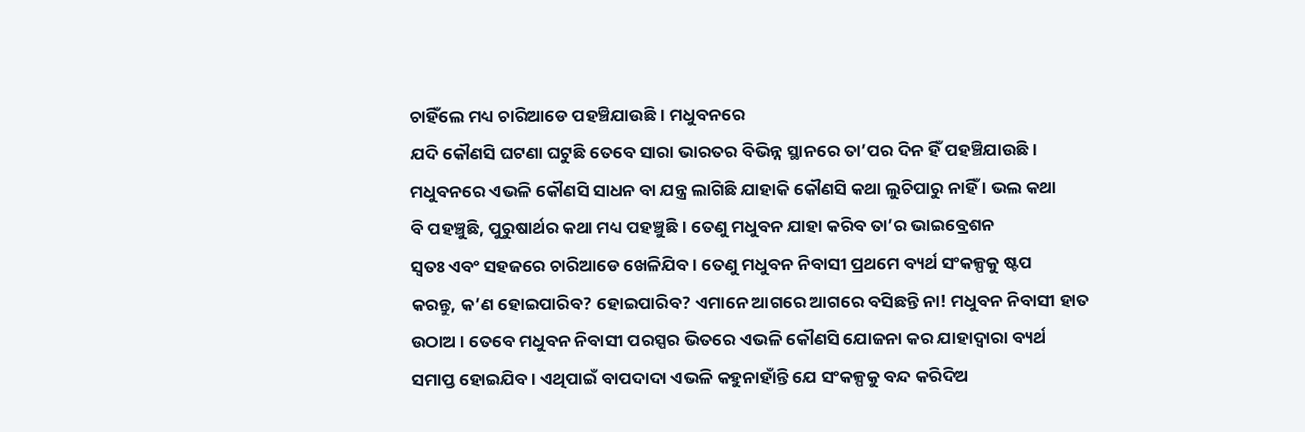ଚାହିଁଲେ ମଧ୍ୟ ଚାରିଆଡେ ପହଞ୍ଚିଯାଉଛି । ମଧୁବନରେ
ଯଦି କୌଣସି ଘଟଣା ଘଟୁଛି ତେବେ ସାରା ଭାରତର ବିଭିନ୍ନ ସ୍ଥାନରେ ତା’ପର ଦିନ ହିଁ ପହଞ୍ଚିଯାଉଛି ।
ମଧୁବନରେ ଏଭଳି କୌଣସି ସାଧନ ବା ଯନ୍ତ୍ର ଲାଗିଛି ଯାହାକି କୌଣସି କଥା ଲୁଚିପାରୁ ନାହିଁ । ଭଲ କଥା
ବି ପହଞ୍ଚୁଛି, ପୁରୁଷାର୍ଥର କଥା ମଧ୍ୟ ପହଞ୍ଚୁଛି । ତେଣୁ ମଧୁବନ ଯାହା କରିବ ତା’ର ଭାଇବ୍ରେଶନ
ସ୍ୱତଃ ଏବଂ ସହଜରେ ଚାରିଆଡେ ଖେଳିଯିବ । ତେଣୁ ମଧୁବନ ନିବାସୀ ପ୍ରଥମେ ବ୍ୟର୍ଥ ସଂକଳ୍ପକୁ ଷ୍ଟପ
କରନ୍ତୁ, କ’ଣ ହୋଇପାରିବ? ହୋଇପାରିବ? ଏମାନେ ଆଗରେ ଆଗରେ ବସିଛନ୍ତି ନା! ମଧୁବନ ନିବାସୀ ହାତ
ଉଠାଅ । ତେବେ ମଧୁବନ ନିବାସୀ ପରସ୍ପର ଭିତରେ ଏଭଳି କୌଣସି ଯୋଜନା କର ଯାହାଦ୍ୱାରା ବ୍ୟର୍ଥ
ସମାପ୍ତ ହୋଇଯିବ । ଏଥିପାଇଁ ବାପଦାଦା ଏଭଳି କହୁନାହାଁନ୍ତି ଯେ ସଂକଳ୍ପକୁ ବନ୍ଦ କରିଦିଅ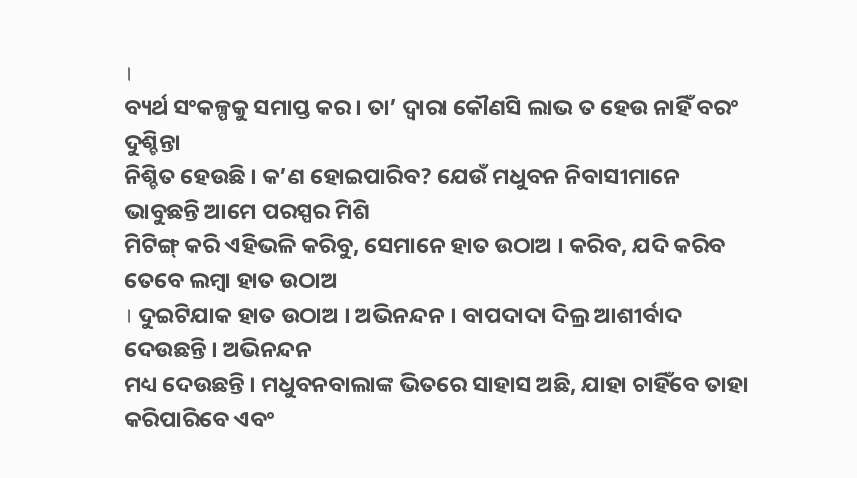।
ବ୍ୟର୍ଥ ସଂକଳ୍ପକୁ ସମାପ୍ତ କର । ତା’ ଦ୍ୱାରା କୌଣସି ଲାଭ ତ ହେଉ ନାହିଁ ବରଂ ଦୁଶ୍ଚିନ୍ତା
ନିଶ୍ଚିତ ହେଉଛି । କ’ଣ ହୋଇପାରିବ? ଯେଉଁ ମଧୁବନ ନିବାସୀମାନେ ଭାବୁଛନ୍ତି ଆମେ ପରସ୍ପର ମିଶି
ମିଟିଙ୍ଗ୍ କରି ଏହିଭଳି କରିବୁ, ସେମାନେ ହାତ ଉଠାଅ । କରିବ, ଯଦି କରିବ ତେବେ ଲମ୍ବା ହାତ ଉଠାଅ
। ଦୁଇଟିଯାକ ହାତ ଉଠାଅ । ଅଭିନନ୍ଦନ । ବାପଦାଦା ଦିଲ୍ର ଆଶୀର୍ବାଦ ଦେଉଛନ୍ତି । ଅଭିନନ୍ଦନ
ମଧ୍ୟ ଦେଉଛନ୍ତି । ମଧୁବନବାଲାଙ୍କ ଭିତରେ ସାହାସ ଅଛି, ଯାହା ଚାହିଁବେ ତାହା କରିପାରିବେ ଏବଂ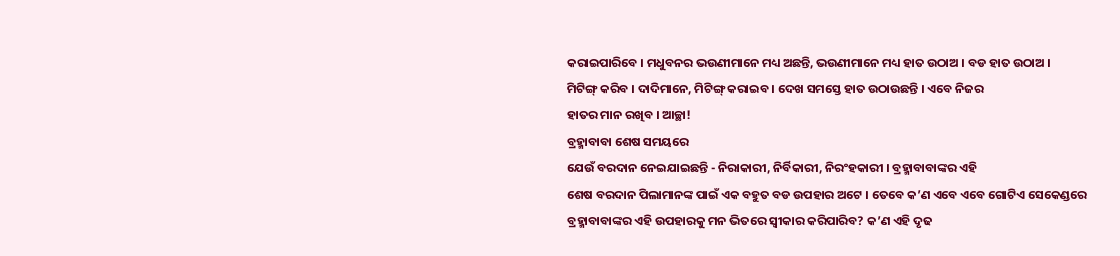କରାଇପାରିବେ । ମଧୁବନର ଭଉଣୀମାନେ ମଧ୍ୟ ଅଛନ୍ତି, ଭଉଣୀମାନେ ମଧ୍ୟ ହାତ ଉଠାଅ । ବଡ ହାତ ଉଠାଅ ।
ମିଟିଙ୍ଗ୍ କରିବ । ଦାଦିମାନେ, ମିଟିଙ୍ଗ୍ କରାଇବ । ଦେଖ ସମସ୍ତେ ହାତ ଉଠାଉଛନ୍ତି । ଏବେ ନିଜର
ହାତର ମାନ ରଖିବ । ଆଚ୍ଛା!
ବ୍ରହ୍ମାବାବା ଶେଷ ସମୟରେ
ଯେଉଁ ବରଦାନ ନେଇଯାଇଛନ୍ତି - ନିରାକାରୀ, ନିର୍ବିକାରୀ, ନିରଂହକାରୀ । ବ୍ରହ୍ମାବାବାଙ୍କର ଏହି
ଶେଷ ବରଦାନ ପିଲାମାନଙ୍କ ପାଇଁ ଏକ ବହୁତ ବଡ ଉପହାର ଅଟେ । ତେବେ କ’ଣ ଏବେ ଏବେ ଗୋଟିଏ ସେକେଣ୍ଡରେ
ବ୍ରହ୍ମାବାବାଙ୍କର ଏହି ଉପହାରକୁ ମନ ଭିତରେ ସ୍ୱୀକାର କରିପାରିବ? କ’ଣ ଏହି ଦୃଢ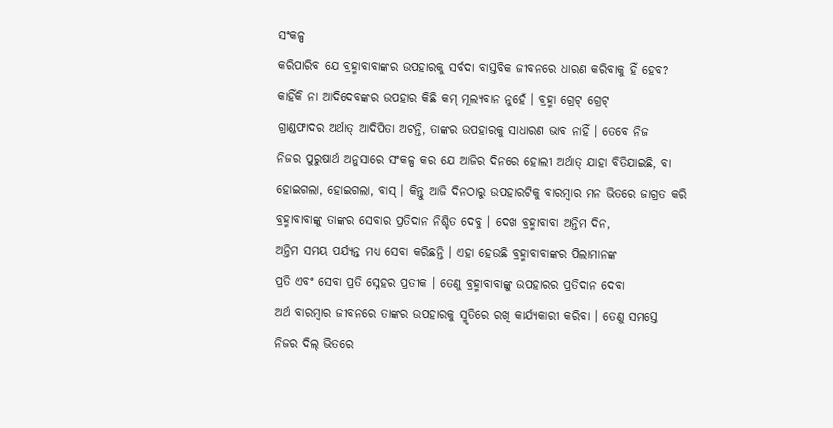ସଂକଳ୍ପ
କରିପାରିବ ଯେ ବ୍ରହ୍ମାବାବାଙ୍କର ଉପହାରକୁ ସର୍ବଦା ବାସ୍ତବିକ ଜୀବନରେ ଧାରଣ କରିବାକୁ ହିଁ ହେବ?
କାହିଁକି ନା ଆଦିଦେବଙ୍କର ଉପହାର କିଛି କମ୍ ମୂଲ୍ୟବାନ ନୁହେଁ । ବ୍ରହ୍ମା ଗ୍ରେଟ୍ ଗ୍ରେଟ୍
ଗ୍ରାଣ୍ଡଫାଦର ଅର୍ଥାତ୍ ଆଦିପିତା ଅଟନ୍ତି, ତାଙ୍କର ଉପହାରକୁ ସାଧାରଣ ଭାବ ନାହିଁ । ତେବେ ନିଜ
ନିଜର ପୁରୁଷାର୍ଥ ଅନୁସାରେ ସଂକଳ୍ପ କର ଯେ ଆଜିର ଦିନରେ ହୋଲୀ ଅର୍ଥାତ୍ ଯାହା ବିତିଯାଇଛି, ବା
ହୋଇଗଲା, ହୋଇଗଲା, ବାସ୍ । କିନ୍ତୁ ଆଜି ଦିନଠାରୁ ଉପହାରଟିକୁ ବାରମ୍ବାର ମନ ଭିତରେ ଜାଗ୍ରତ କରି
ବ୍ରହ୍ମାବାବାଙ୍କୁ ତାଙ୍କର ସେବାର ପ୍ରତିଦାନ ନିଶ୍ଚିତ ଦେବୁ । ଦେଖ ବ୍ରହ୍ମାବାବା ଅନ୍ତିମ ଦିନ,
ଅନ୍ତିମ ସମୟ ପର୍ଯ୍ୟନ୍ତ ମଧ୍ୟ ସେବା କରିଛନ୍ତି । ଏହା ହେଉଛି ବ୍ରହ୍ମାବାବାଙ୍କର ପିଲାମାନଙ୍କ
ପ୍ରତି ଏବଂ ସେବା ପ୍ରତି ସ୍ନେହର ପ୍ରତୀକ । ତେଣୁ ବ୍ରହ୍ମାବାବାଙ୍କୁ ଉପହାରର ପ୍ରତିଦାନ ଦେବା
ଅର୍ଥ ବାରମ୍ବାର ଜୀବନରେ ତାଙ୍କର ଉପହାରକୁ ସ୍ମୃତିରେ ରଖି କାର୍ଯ୍ୟକାରୀ କରିବା । ତେଣୁ ସମସ୍ତେ
ନିଜର ଦିଲ୍ ଭିତରେ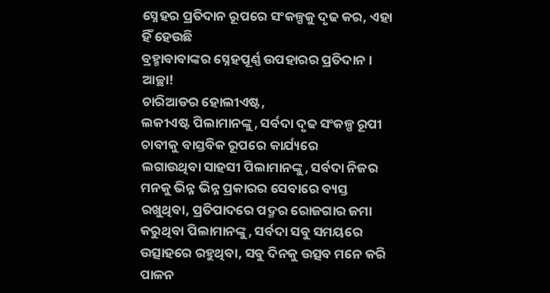ସ୍ନେହର ପ୍ରତିଦାନ ରୂପରେ ସଂକଳ୍ପକୁ ଦୃଢ କର, ଏହା ହିଁ ହେଉଛି
ବ୍ରହ୍ମାବାବାଙ୍କର ସ୍ନେହପୂର୍ଣ୍ଣ ଉପହାରର ପ୍ରତିଦାନ । ଆଚ୍ଛା!
ଚାରିଆଡର ହୋଲୀଏଷ୍ଟ,
ଲକୀଏଷ୍ଟ ପିଲାମାନଙ୍କୁ, ସର୍ବଦା ଦୃଢ ସଂକଳ୍ପ ରୂପୀ ଚାବୀକୁ ବାସ୍ତବିକ ରୂପରେ କାର୍ଯ୍ୟରେ
ଲଗାଉଥିବା ସାହସୀ ପିଲାମାନଙ୍କୁ, ସର୍ବଦା ନିଜର ମନକୁ ଭିନ୍ନ ଭିନ୍ନ ପ୍ରକାରର ସେବାରେ ବ୍ୟସ୍ତ
ରଖୁଥିବା, ପ୍ରତିପାଦରେ ପଦ୍ମର ରୋଜଗାର ଜମା କରୁଥିବା ପିଲାମାନଙ୍କୁ, ସର୍ବଦା ସବୁ ସମୟରେ
ଉତ୍ସାହରେ ରହୁଥିବା, ସବୁ ଦିନକୁ ଉତ୍ସବ ମନେ କରି ପାଳନ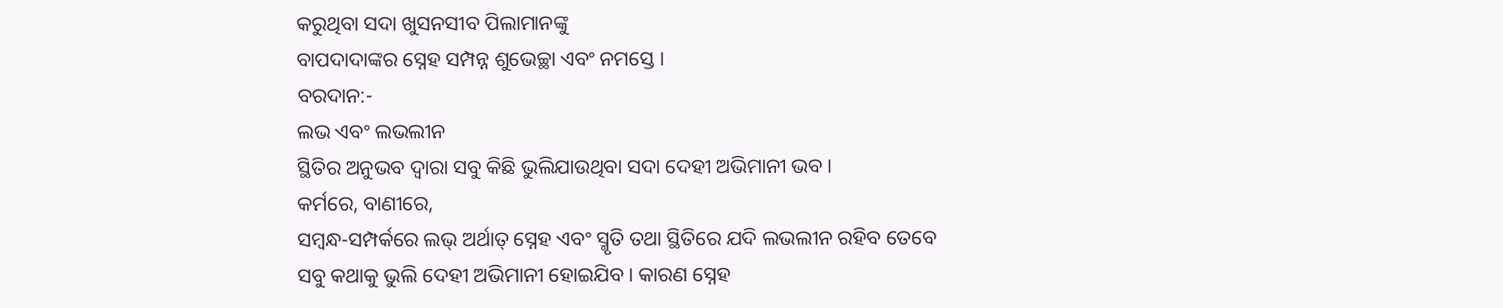କରୁଥିବା ସଦା ଖୁସନସୀବ ପିଲାମାନଙ୍କୁ
ବାପଦାଦାଙ୍କର ସ୍ନେହ ସମ୍ପନ୍ନ ଶୁଭେଚ୍ଛା ଏବଂ ନମସ୍ତେ ।
ବରଦାନ:-
ଲଭ ଏବଂ ଲଭଲୀନ
ସ୍ଥିତିର ଅନୁଭବ ଦ୍ୱାରା ସବୁ କିଛି ଭୁଲିଯାଉଥିବା ସଦା ଦେହୀ ଅଭିମାନୀ ଭବ ।
କର୍ମରେ, ବାଣୀରେ,
ସମ୍ବନ୍ଧ-ସମ୍ପର୍କରେ ଲଭ୍ ଅର୍ଥାତ୍ ସ୍ନେହ ଏବଂ ସ୍ମୃତି ତଥା ସ୍ଥିତିରେ ଯଦି ଲଭଲୀନ ରହିବ ତେବେ
ସବୁ କଥାକୁ ଭୁଲି ଦେହୀ ଅଭିମାନୀ ହୋଇଯିବ । କାରଣ ସ୍ନେହ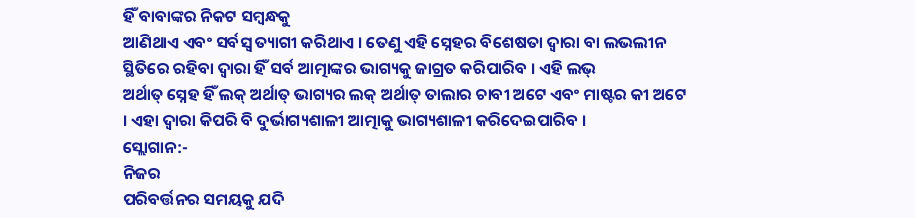ହିଁ ବାବାଙ୍କର ନିକଟ ସମ୍ବନ୍ଧକୁ
ଆଣିଥାଏ ଏବଂ ସର୍ବସ୍ୱ ତ୍ୟାଗୀ କରିଥାଏ । ତେଣୁ ଏହି ସ୍ନେହର ବିଶେଷତା ଦ୍ୱାରା ବା ଲଭଲୀନ
ସ୍ଥିତିରେ ରହିବା ଦ୍ୱାରା ହିଁ ସର୍ବ ଆତ୍ମାଙ୍କର ଭାଗ୍ୟକୁ ଜାଗ୍ରତ କରିପାରିବ । ଏହି ଲଭ୍
ଅର୍ଥାତ୍ ସ୍ନେହ ହିଁ ଲକ୍ ଅର୍ଥାତ୍ ଭାଗ୍ୟର ଲକ୍ ଅର୍ଥାତ୍ ତାଲାର ଚାବୀ ଅଟେ ଏବଂ ମାଷ୍ଟର କୀ ଅଟେ
। ଏହା ଦ୍ୱାରା କିପରି ବି ଦୁର୍ଭାଗ୍ୟଶାଳୀ ଆତ୍ମାକୁ ଭାଗ୍ୟଶାଳୀ କରିଦେଇପାରିବ ।
ସ୍ଲୋଗାନ:-
ନିଜର
ପରିବର୍ତ୍ତନର ସମୟକୁ ଯଦି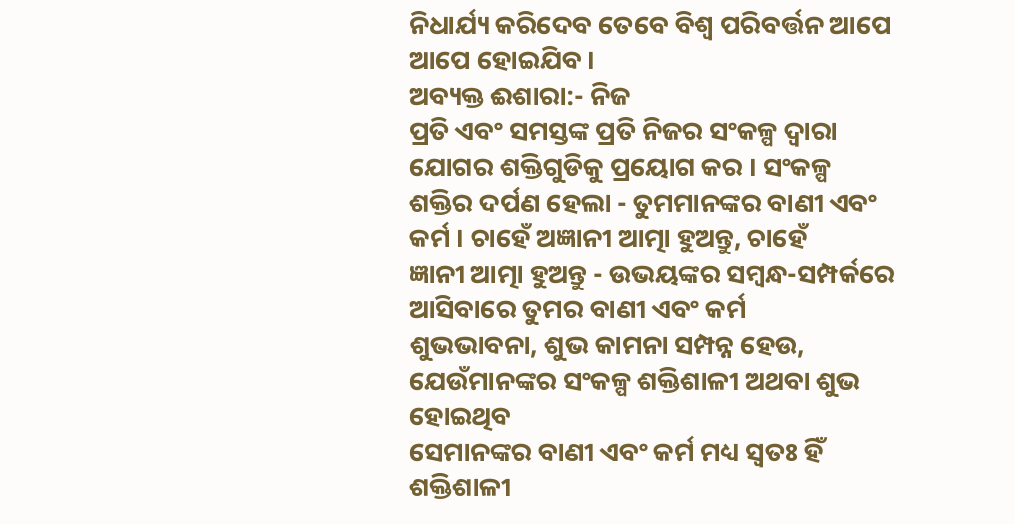ନିଧାର୍ଯ୍ୟ କରିଦେବ ତେବେ ବିଶ୍ୱ ପରିବର୍ତ୍ତନ ଆପେ ଆପେ ହୋଇଯିବ ।
ଅବ୍ୟକ୍ତ ଈଶାରା:- ନିଜ
ପ୍ରତି ଏବଂ ସମସ୍ତଙ୍କ ପ୍ରତି ନିଜର ସଂକଳ୍ପ ଦ୍ୱାରା ଯୋଗର ଶକ୍ତିଗୁଡିକୁ ପ୍ରୟୋଗ କର । ସଂକଳ୍ପ
ଶକ୍ତିର ଦର୍ପଣ ହେଲା - ତୁମମାନଙ୍କର ବାଣୀ ଏବଂ କର୍ମ । ଚାହେଁ ଅଜ୍ଞାନୀ ଆତ୍ମା ହୁଅନ୍ତୁ, ଚାହେଁ
ଜ୍ଞାନୀ ଆତ୍ମା ହୁଅନ୍ତୁ - ଉଭୟଙ୍କର ସମ୍ବନ୍ଧ-ସମ୍ପର୍କରେ ଆସିବାରେ ତୁମର ବାଣୀ ଏବଂ କର୍ମ
ଶୁଭଭାବନା, ଶୁଭ କାମନା ସମ୍ପନ୍ନ ହେଉ, ଯେଉଁମାନଙ୍କର ସଂକଳ୍ପ ଶକ୍ତିଶାଳୀ ଅଥବା ଶୁଭ ହୋଇଥିବ
ସେମାନଙ୍କର ବାଣୀ ଏବଂ କର୍ମ ମଧ୍ୟ ସ୍ୱତଃ ହିଁ ଶକ୍ତିଶାଳୀ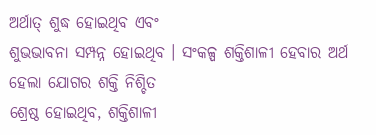ଅର୍ଥାତ୍ ଶୁଦ୍ଧ ହୋଇଥିବ ଏବଂ
ଶୁଭଭାବନା ସମ୍ପନ୍ନ ହୋଇଥିବ । ସଂକଳ୍ପ ଶକ୍ତିଶାଳୀ ହେବାର ଅର୍ଥ ହେଲା ଯୋଗର ଶକ୍ତି ନିଶ୍ଚିତ
ଶ୍ରେଷ୍ଠ ହୋଇଥିବ, ଶକ୍ତିଶାଳୀ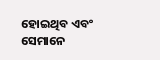ହୋଇଥିବ ଏବଂ ସେମାନେ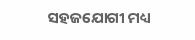ସହଜଯୋଗୀ ମଧ୍ୟ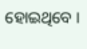ହୋଇଥିବେ ।